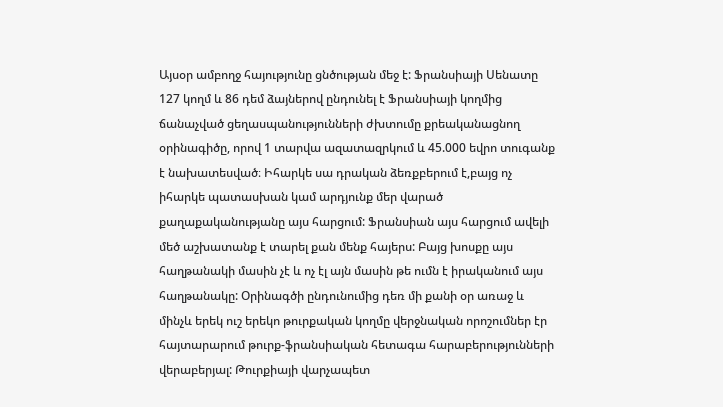Այսօր ամբողջ հայությունը ցնծության մեջ է: Ֆրանսիայի Սենատը 127 կողմ և 86 դեմ ձայներով ընդունել է Ֆրանսիայի կողմից ճանաչված ցեղասպանությունների ժխտումը քրեականացնող օրինագիծը, որով 1 տարվա ազատազրկում և 45.000 եվրո տուգանք է նախատեսված։ Իհարկե սա դրական ձեռքբերում է,բայց ոչ իհարկե պատասխան կամ արդյունք մեր վարած քաղաքականությանը այս հարցում: Ֆրանսիան այս հարցում ավելի մեծ աշխատանք է տարել քան մենք հայերս: Բայց խոսքը այս հաղթանակի մասին չէ և ոչ էլ այն մասին թե ումն է իրականում այս հաղթանակը: Օրինագծի ընդունումից դեռ մի քանի օր առաջ և մինչև երեկ ուշ երեկո թուրքական կողմը վերջնական որոշումներ էր հայտարարում թուրք-ֆրանսիական հետագա հարաբերությունների վերաբերյալ: Թուրքիայի վարչապետ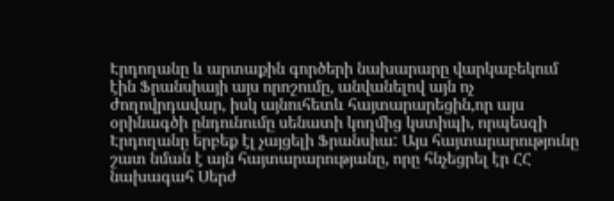Էրդողանը և արտաքին գործերի նախարարը վարկաբեկում էին Ֆրանսիայի այս որոշումը, անվանելով այն ոչ ժողովրդավար, իսկ այնուհետև հայտարարեցին,որ այս օրինագծի ընդունումը սենատի կողմից կստիպի, որպեսզի Էրդողանը երբեք էլ չայցելի Ֆրանսիա: Այս հայտարարությունը շատ նման է այն հայտարարությանը, որը հնչեցրել էր ՀՀ նախագահ Սերժ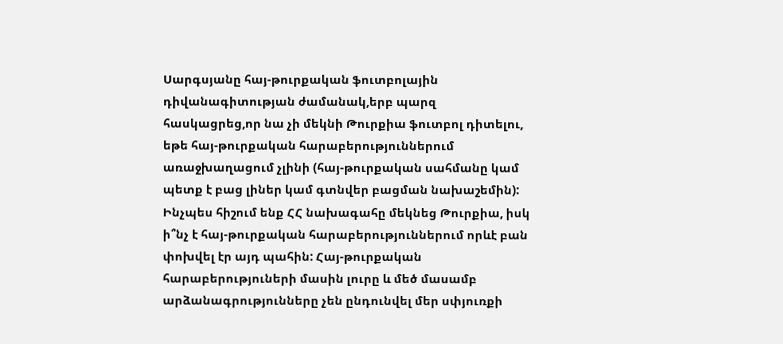Սարգսյանը հայ-թուրքական ֆուտբոլային դիվանագիտության ժամանակ,երբ պարզ հասկացրեց,որ նա չի մեկնի Թուրքիա ֆուտբոլ դիտելու, եթե հայ-թուրքական հարաբերություններում առաջխաղացում չլինի (հայ-թուրքական սահմանը կամ պետք է բաց լիներ կամ գտնվեր բացման նախաշեմին): Ինչպես հիշում ենք ՀՀ նախագահը մեկնեց Թուրքիա, իսկ ի՞նչ է հայ-թուրքական հարաբերություններում որևէ բան փոխվել էր այդ պահին: Հայ-թուրքական հարաբերություների մասին լուրը և մեծ մասամբ արձանագրությունները չեն ընդունվել մեր սփյուռքի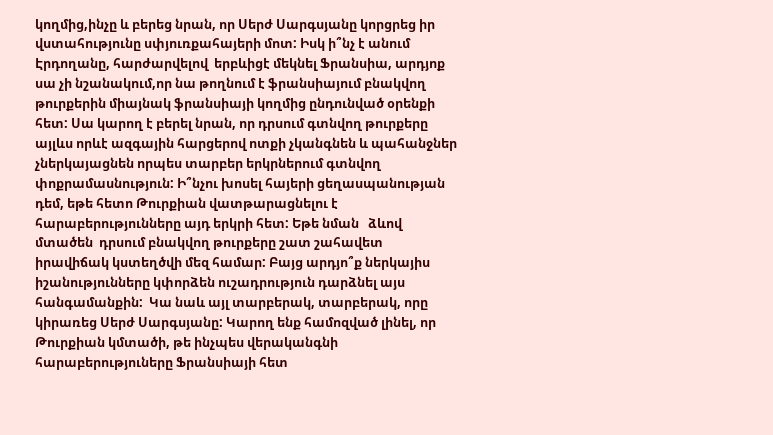կողմից,ինչը և բերեց նրան, որ Սերժ Սարգսյանը կորցրեց իր վստահությունը սփյուռքահայերի մոտ: Իսկ ի՞նչ է անում Էրդողանը, հարժարվելով  երբևիցէ մեկնել Ֆրանսիա, արդյոք սա չի նշանակում,որ նա թողնում է ֆրանսիայում բնակվող թուրքերին միայնակ ֆրանսիայի կողմից ընդունված օրենքի հետ: Սա կարող է բերել նրան, որ դրսում գտնվող թուրքերը այլևս որևէ ազգային հարցերով ոտքի չկանգնեն և պահանջներ չներկայացնեն որպես տարբեր երկրներում գտնվող փոքրամասնություն: Ի՞նչու խոսել հայերի ցեղասպանության դեմ, եթե հետո Թուրքիան վատթարացնելու է հարաբերությունները այդ երկրի հետ: Եթե նման   ձևով մտածեն  դրսում բնակվող թուրքերը շատ շահավետ իրավիճակ կստեղծվի մեզ համար: Բայց արդյո՞ք ներկայիս իշանությունները կփորձեն ուշադրություն դարձնել այս հանգամանքին:  Կա նաև այլ տարբերակ, տարբերակ, որը կիրառեց Սերժ Սարգսյանը: Կարող ենք համոզված լինել, որ Թուրքիան կմտածի, թե ինչպես վերականգնի հարաբերություները Ֆրանսիայի հետ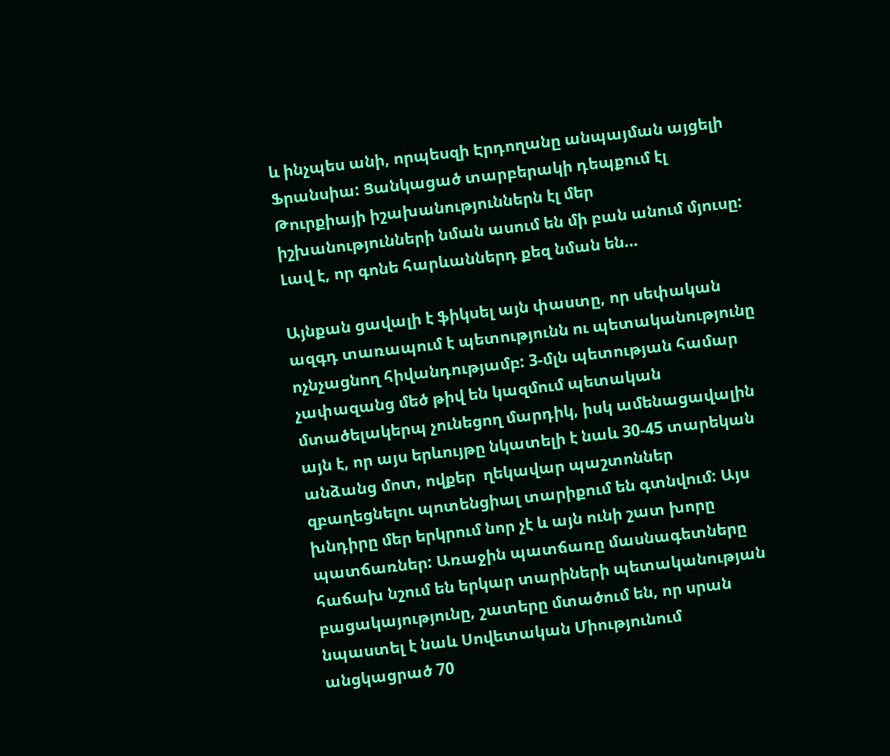և ինչպես անի, որպեսզի Էրդողանը անպայման այցելի Ֆրանսիա: Ցանկացած տարբերակի դեպքում էլ Թուրքիայի իշախանություններն էլ մեր իշխանությունների նման ասում են մի բան անում մյուսը: Լավ է, որ գոնե հարևաններդ քեզ նման են…

Այնքան ցավալի է ֆիկսել այն փաստը, որ սեփական ազգդ տառապում է պետությունն ու պետականությունը ոչնչացնող հիվանդությամբ: 3-մլն պետության համար չափազանց մեծ թիվ են կազմում պետական մտածելակերպ չունեցող մարդիկ, իսկ ամենացավալին այն է, որ այս երևույթը նկատելի է նաև 30-45 տարեկան անձանց մոտ, ովքեր  ղեկավար պաշտոններ զբաղեցնելու պոտենցիալ տարիքում են գտնվում: Այս խնդիրը մեր երկրում նոր չէ և այն ունի շատ խորը պատճառներ: Առաջին պատճառը մասնագետները հաճախ նշում են երկար տարիների պետականության բացակայությունը, շատերը մտածում են, որ սրան նպաստել է նաև Սովետական Միությունում անցկացրած 70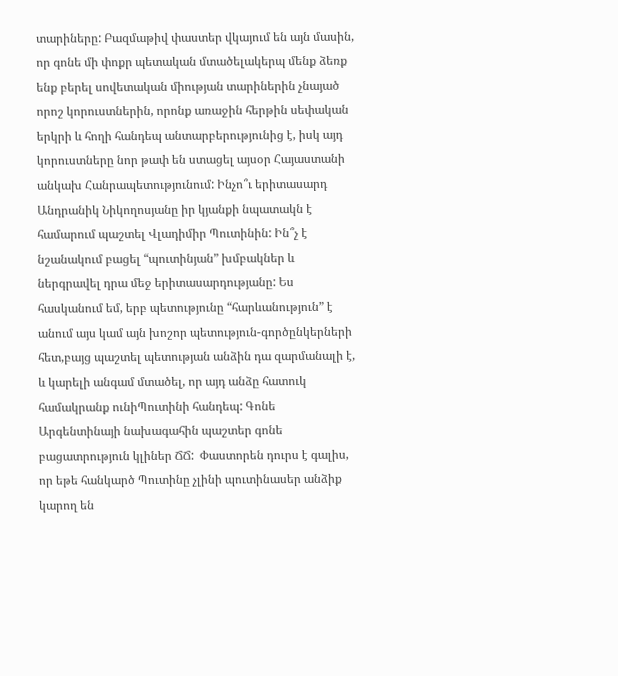տարիները: Բազմաթիվ փաստեր վկայում են այն մասին, որ գոնե մի փոքր պետական մտածելակերպ մենք ձեռք ենք բերել սովետական միության տարիներին չնայած որոշ կորուստներին, որոնք առաջին հերթին սեփական երկրի և հողի հանդեպ անտարբերությունից է, իսկ այդ կորուստները նոր թափ են ստացել այսօր Հայաստանի անկախ Հանրապետությունում: Ինչո՞ւ երիտասարդ Անդրանիկ Նիկողոսյանը իր կյանքի նպատակն է համարում պաշտել Վլադիմիր Պուտինին: Ին՞չ է նշանակում բացել “պուտինյան” խմբակներ և ներգրավել դրա մեջ երիտասարդությանը: Ես հասկանում եմ, երբ պետությունը “հարևանություն” է անում այս կամ այն խոշոր պետություն-գործընկերների հետ,բայց պաշտել պետության անձին դա զարմանալի է, և կարելի անգամ մտածել, որ այդ անձը հատուկ համակրանք ունիՊուտինի հանդեպ: Գոնե Արգենտինայի նախագահին պաշտեր գոնե բացատրություն կլիներ ՃՃ:  Փաստորեն դուրս է գալիս, որ եթե հանկարծ Պուտինը չլինի պուտինասեր անձիք կարող են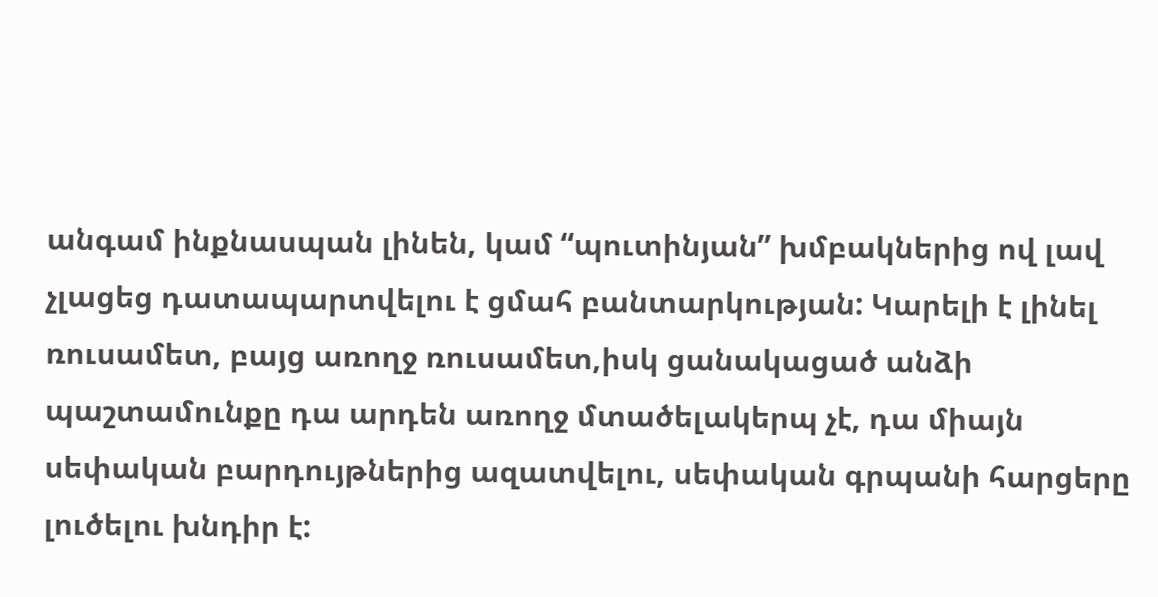անգամ ինքնասպան լինեն, կամ “պուտինյան” խմբակներից ով լավ չլացեց դատապարտվելու է ցմահ բանտարկության: Կարելի է լինել ռուսամետ, բայց առողջ ռուսամետ,իսկ ցանակացած անձի պաշտամունքը դա արդեն առողջ մտածելակերպ չէ, դա միայն սեփական բարդույթներից ազատվելու, սեփական գրպանի հարցերը լուծելու խնդիր է: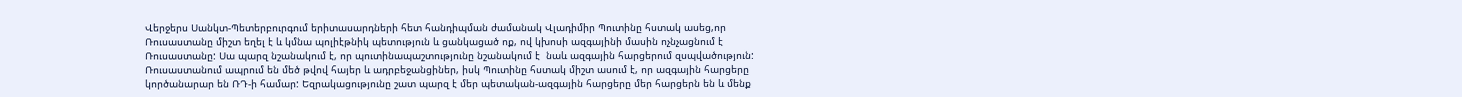Վերջերս Սանկտ-Պետերբուրգում երիտասարդների հետ հանդիպման ժամանակ Վլադիմիր Պուտինը հստակ ասեց,որ Ռուսաստանը միշտ եղել է և կմնա պոլիէթնիկ պետություն և ցանկացած ոք, ով կխոսի ազգայինի մասին ոչնչացնում է Ռուսաստանը: Սա պարզ նշանակում է, որ պուտինապաշտությունը նշանակում է  նաև ազգային հարցերում զսպվածություն: Ռուսաստանում ապրում են մեծ թվով հայեր և ադրբեջանցիներ, իսկ Պուտինը հստակ միշտ ասում է, որ ազգային հարցերը կործանարար են ՌԴ-ի համար: Եզրակացությունը շատ պարզ է մեր պետական-ազգային հարցերը մեր հարցերն են և մենք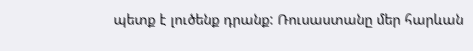պետք է լուծենք դրանք: Ռուսաստանը մեր հարևան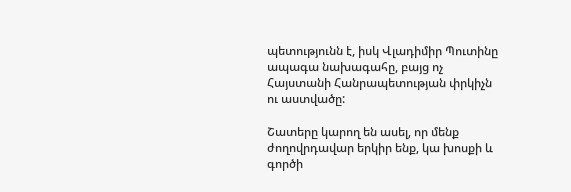պետությունն է, իսկ Վլադիմիր Պուտինը ապագա նախագահը, բայց ոչ Հայստանի Հանրապետության փրկիչն ու աստվածը:

Շատերը կարող են ասել, որ մենք ժողովրդավար երկիր ենք, կա խոսքի և գործի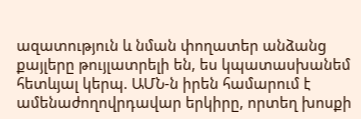ազատություն և նման փողատեր անձանց քայլերը թույլատրելի են, ես կպատասխանեմ հետևյալ կերպ. ԱՄՆ-ն իրեն համարում է ամենաժողովրդավար երկիրը, որտեղ խոսքի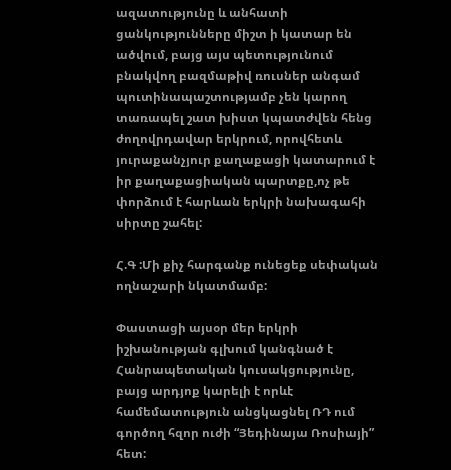ազատությունը և անհատի ցանկությունները միշտ ի կատար են ածվում, բայց այս պետությունում բնակվող բազմաթիվ ռուսներ անգամ պուտինապաշտությամբ չեն կարող տառապել շատ խիստ կպատժվեն հենց ժողովրդավար երկրում, որովհետև յուրաքանչյուր քաղաքացի կատարում է իր քաղաքացիական պարտքը,ոչ թե փորձում է հարևան երկրի նախագահի սիրտը շահել:

Հ.Գ :Մի քիչ հարգանք ունեցեք սեփական ողնաշարի նկատմամբ:

Փաստացի այսօր մեր երկրի իշխանության գլխում կանգնած է Հանրապետական կուսակցությունը, բայց արդյոք կարելի է որևէ համեմատություն անցկացնել ՌԴ ում գործող հզոր ուժի “Յեդինայա Ռոսիայի” հետ: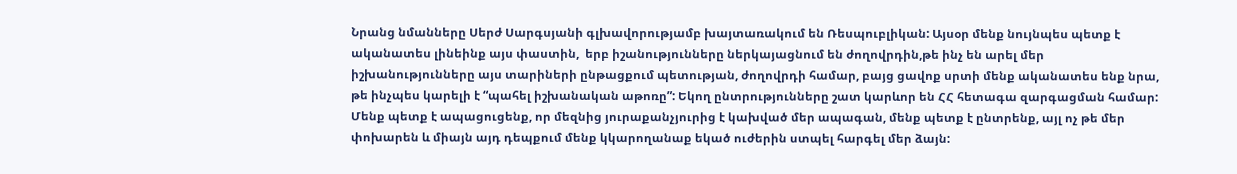Նրանց նմանները Սերժ Սարգսյանի գլխավորությամբ խայտառակում են Ռեսպուբլիկան: Այսօր մենք նույնպես պետք է ականատես լինեինք այս փաստին,  երբ իշանությունները ներկայացնում են ժողովրդին,թե ինչ են արել մեր իշխանությունները այս տարիների ընթացքում պետության, ժողովրդի համար, բայց ցավոք սրտի մենք ականատես ենք նրա, թե ինչպես կարելի է “պահել իշխանական աթոռը”: Եկող ընտրությունները շատ կարևոր են ՀՀ հետագա զարգացման համար: Մենք պետք է ապացուցենք, որ մեզնից յուրաքանչյուրից է կախված մեր ապագան, մենք պետք է ընտրենք, այլ ոչ թե մեր փոխարեն և միայն այդ դեպքում մենք կկարողանաք եկած ուժերին ստպել հարգել մեր ձայն: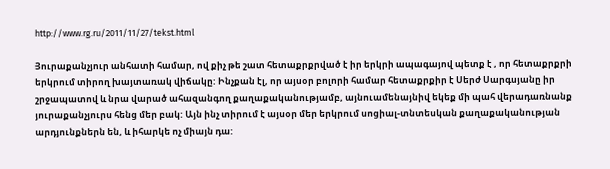http://www.rg.ru/2011/11/27/tekst.html

Յուրաքանչյուր անհատի համար, ով քիչ թե շատ հետաքրքրված է իր երկրի ապագայով պետք է , որ հետաքրքրի երկրում տիրող խայտառակ վիճակը: Ինչքան էլ, որ այսօր բոլորի համար հետաքրքիր է Սերժ Սարգսյանը իր շրջապատով և նրա վարած ահազանգող քաղաքականությամբ, այնուամենայնիվ եկեք մի պահ վերադառնանք յուրաքանչյուրս հենց մեր բակ: Այն ինչ տիրում է այսօր մեր երկրում սոցիալ-տնտեսկան քաղաքականության արդյունքներն են, և իհարկե ոչ միայն դա: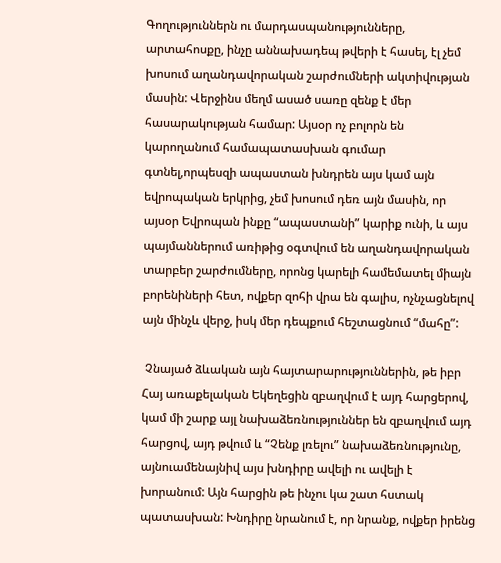Գողություններն ու մարդասպանությունները, արտահոսքը, ինչը աննախադեպ թվերի է հասել, էլ չեմ խոսում աղանդավորական շարժումների ակտիվության մասին: Վերջինս մեղմ ասած սառը զենք է մեր հասարակության համար: Այսօր ոչ բոլորն են կարողանում համապատասխան գումար գտնել,որպեսզի ապաստան խնդրեն այս կամ այն եվրոպական երկրից, չեմ խոսում դեռ այն մասին, որ այսօր Եվրոպան ինքը “ապաստանի” կարիք ունի, և այս պայմաններում առիթից օգտվում են աղանդավորական տարբեր շարժումները, որոնց կարելի համեմատել միայն բորենիների հետ, ովքեր զոհի վրա են գալիս, ոչնչացնելով այն մինչև վերջ, իսկ մեր դեպքում հեշտացնում “մահը”:

 Չնայած ձևական այն հայտարարություններին, թե իբր Հայ առաքելական Եկեղեցին զբաղվում է այդ հարցերով, կամ մի շարք այլ նախաձեռնություններ են զբաղվում այդ հարցով, այդ թվում և “Չենք լռելու” նախաձեռնությունը, այնուամենայնիվ այս խնդիրը ավելի ու ավելի է խորանում: Այն հարցին թե ինչու կա շատ հստակ պատասխան: Խնդիրը նրանում է, որ նրանք, ովքեր իրենց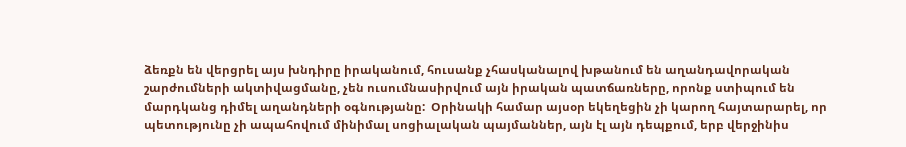ձեռքն են վերցրել այս խնդիրը իրականում, հուսանք չհասկանալով խթանում են աղանդավորական շարժումների ակտիվացմանը, չեն ուսումնասիրվում այն իրական պատճառները, որոնք ստիպում են մարդկանց դիմել աղանդների օգնությանը:  Օրինակի համար այսօր եկեղեցին չի կարող հայտարարել, որ պետությունը չի ապահովում մինիմալ սոցիալական պայմաններ, այն էլ այն դեպքում, երբ վերջինիս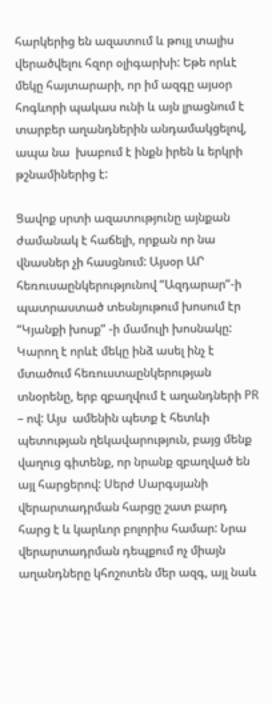հարկերից են ազատում և թույլ տալիս վերածվելու հզոր օլիգարխի: Եթե որևէ մեկը հայտարարի, որ իմ ազգը այսօր հոգևորի պակաս ունի և այն լրացնում է տարբեր աղանդներին անդամակցելով, ապա նա  խաբում է ինքն իրեն և երկրի թշնամիներից է:

Ցավոք սրտի ազատությունը այնքան ժամանակ է հաճելի, որքան որ նա վնասներ չի հասցնում: Այսօր ԱՐ հեռուսաընկերությունով “Ազդարար”-ի պատրաստած տեսնյութում խոսում էր “Կյանքի խոսք” -ի մամուլի խոսնակը: Կարող է որևէ մեկը ինձ ասել ինչ է մտածում հեռուստաընկերության տնօրենը, երբ զբաղվում է աղանդների PR – ով: Այս  ամենին պետք է հետևի պետության ղեկավարություն, բայց մենք վաղուց գիտենք, որ նրանք զբաղված են այլ հարցերով: Սերժ Սարգսյանի վերարտադրման հարցը շատ բարդ հարց է և կարևոր բոլորիս համար: Նրա վերարտադրման դեպքում ոչ միայն աղանդները կհոշոտեն մեր ազգ, այլ նաև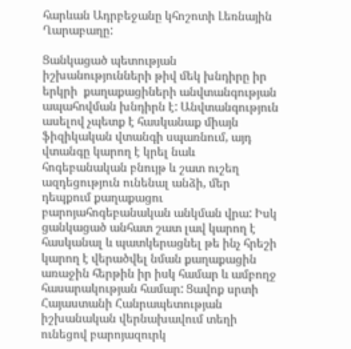հարևան Ադրբեջանը կհոշոտի Լեռնային Ղարաբաղը:

Ցանկացած պետության իշխանությունների թիվ մեկ խնդիրը իր երկրի  քաղաքացիների անվտանգության ապահովման խնդիրն է: Անվտանգություն ասելով չպետք է հասկանաք միայն ֆիզիկական վտանգի սպառնում, այդ վտանգը կարող է կրել նաև հոգեբանական բնույթ և շատ ուշեղ ազդեցություն ունենալ անձի, մեր դեպքում քաղաքացու բարոյահոգեբանական անկման վրա: Իսկ ցանկացած անհատ շատ լավ կարող է հասկանալ և պատկերացնել թե ինչ հրեշի կարող է վերածվել նման քաղաքացին առաջին հերթին իր իսկ համար և ամբողջ հասարակության համար: Ցավոք սրտի Հայաստանի Հանրապետության իշխանական վերնախավում տեղի ունեցով բարոյազուրկ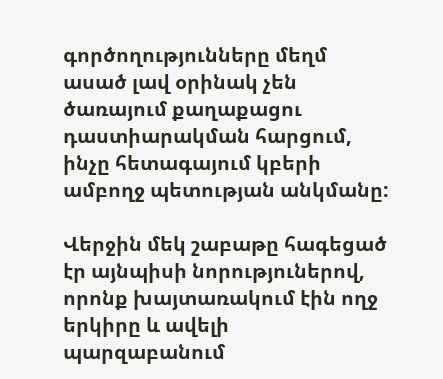գործողությունները մեղմ ասած լավ օրինակ չեն ծառայում քաղաքացու դաստիարակման հարցում, ինչը հետագայում կբերի ամբողջ պետության անկմանը:

Վերջին մեկ շաբաթը հագեցած էր այնպիսի նորություներով, որոնք խայտառակում էին ողջ երկիրը և ավելի պարզաբանում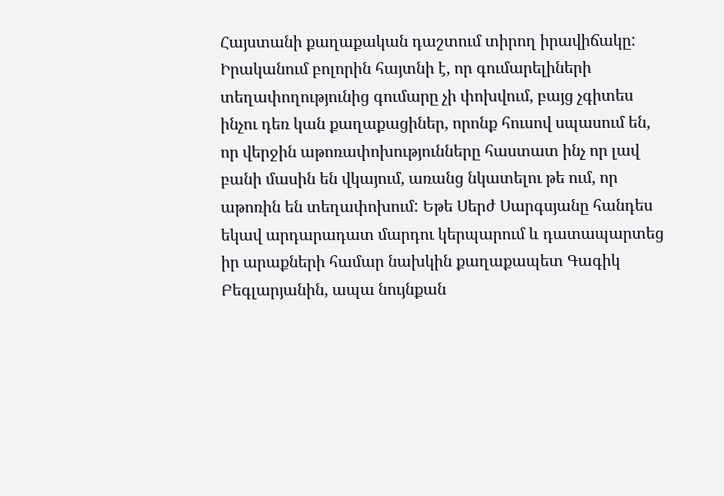Հայստանի քաղաքական դաշտում տիրող իրավիճակը: Իրականում բոլորին հայտնի է, որ գումարելիների տեղափողությունից գումարը չի փոխվում, բայց չգիտես ինչու դեռ կան քաղաքացիներ, որոնք հուսով սպասում են, որ վերջին աթոռափոխությունները հաստատ ինչ որ լավ բանի մասին են վկայում, առանց նկատելու թե ում, որ աթոռին են տեղափոխում: Եթե Սերժ Սարգսյանը հանդես եկավ արդարադատ մարդու կերպարում և դատապարտեց իր արաքների համար նախկին քաղաքապետ Գագիկ Բեգլարյանին, ապա նույնքան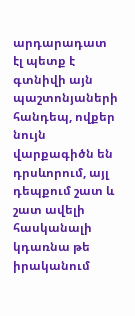արդարադատ էլ պետք է գտնիվի այն պաշտոնյաների հանդեպ, ովքեր նույն վարքագիծն են դրսևորում, այլ դեպքում շատ և շատ ավելի հասկանալի կդառնա թե իրականում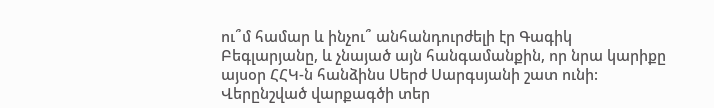ու՞մ համար և ինչու՞ անհանդուրժելի էր Գագիկ Բեգլարյանը, և չնայած այն հանգամանքին, որ նրա կարիքը այսօր ՀՀԿ-ն հանձինս Սերժ Սարգսյանի շատ ունի: Վերընշված վարքագծի տեր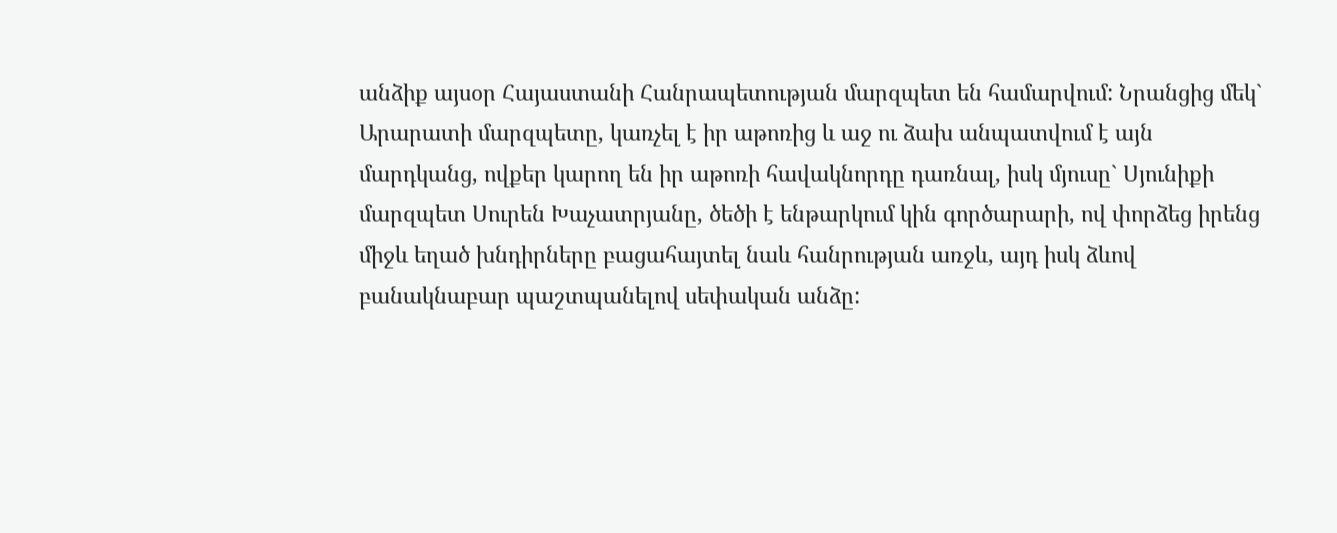անձիք այսօր Հայաստանի Հանրապետության մարզպետ են համարվում: Նրանցից մեկ` Արարատի մարզպետը, կառչել է իր աթոռից և աջ ու ձախ անպատվում է այն մարդկանց, ովքեր կարող են իր աթոռի հավակնորդը դառնալ, իսկ մյուսը` Սյունիքի մարզպետ Սուրեն Խաչատրյանը, ծեծի է ենթարկում կին գործարարի, ով փորձեց իրենց միջև եղած խնդիրները բացահայտել նաև հանրության առջև, այդ իսկ ձևով բանակնաբար պաշտպանելով սեփական անձը: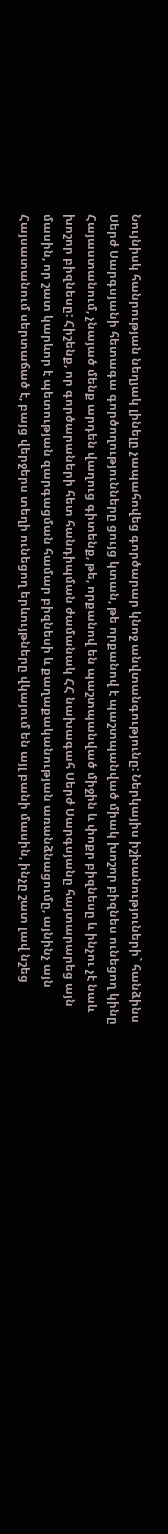Նույնիսկ հանրության նեղյակ լինելը չապահովեց գործարար կնոջ անվտանգությունը: Ներկայիս իշխանություների` հանձինս Սերժ Սարգսյանի հետագա գործողությունները ցույց կտան, թե որքանով է պաշտպանված միակ խոշոր բիզնես ունեցող կինը Հայաստանում, չնայած մենք արդեն վաղուց գիտենք, թե, որքանով են պաշտպանված միջին և փոքր բիզնեսը և ինչու չէ նաև խոշոր բիզնեսը: Հիշենք, որ գործարաների հետ հանդիպման ժամանակ ՀՀ նախագահ Սերժ Սարգսյանը հայտարարեց այն մասին, որ շատ կարևոր է պետության զարգացման համար բիզնեսի և քաղաքականության առանձնացումը, այնինչ այն  Հայսատանում սերտաճած է, բայց վերջերս տեղի ունեցող երևույթները վկայում են այլ բանի մասին, ինչը շատ լավ նշեց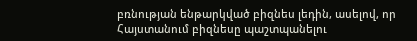բռնության ենթարկված բիզնես լեդին, ասելով, որ Հայստանում բիզնեսը պաշտպանելու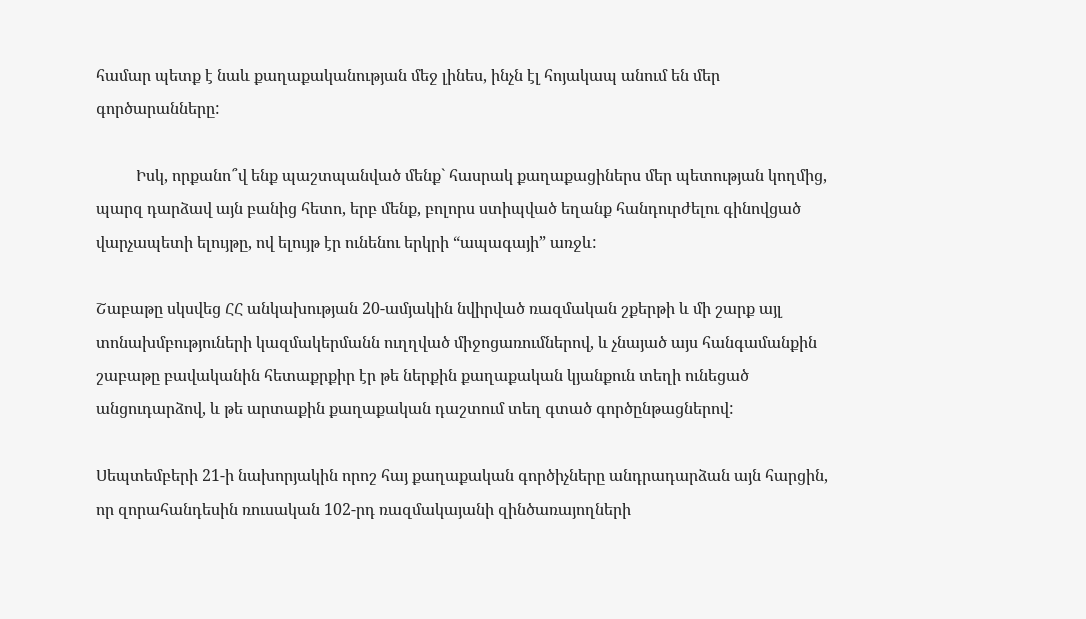համար պետք է նաև քաղաքականության մեջ լինես, ինչն էլ հոյակապ անում են մեր գործարանները:

          Իսկ, որքանո՞վ ենք պաշտպանված մենք` հասրակ քաղաքացիներս մեր պետության կողմից, պարզ դարձավ այն բանից հետո, երբ մենք, բոլորս ստիպված եղանք հանդուրժելու գինովցած վարչապետի ելույթը, ով ելույթ էր ունենու երկրի “ապագայի” առջև:

Շաբաթը սկսվեց ՀՀ անկախության 20-ամյակին նվիրված ռազմական շքերթի և մի շարք այլ տոնախմբություների կազմակերմանն ուղղված միջոցառումներով, և չնայած այս հանգամանքին շաբաթը բավականին հետաքրքիր էր թե ներքին քաղաքական կյանքուն տեղի ունեցած անցուդարձով, և թե արտաքին քաղաքական դաշտում տեղ գտած գործընթացներով:

Սեպտեմբերի 21-ի նախորյակին որոշ հայ քաղաքական գործիչները անդրադարձան այն հարցին, որ զորահանդեսին ռուսական 102-րդ ռազմակայանի զինծառայողների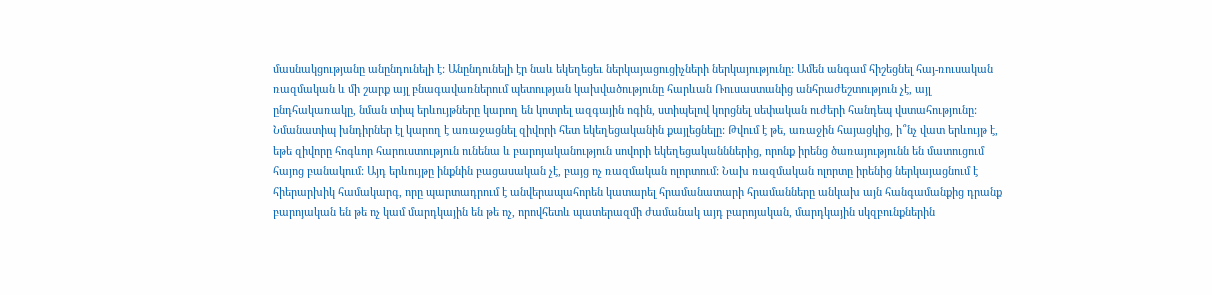մասնակցությանը անընդունելի է: Անընդունելի էր նաև եկեղեցեւ ներկայացուցիչների ներկայությունը: Ամեն անգամ հիշեցնել հայ-ռուսական ռազմական և մի շարք այլ բնագավառներում պետության կախվածությունը հարևան Ռուսաստանից անհրաժեշտություն չէ, այլ ընդհակառակը, նման տիպ երևույթները կարող են կոտրել ազգային ոգին, ստիպելով կորցնել սեփական ուժերի հանդեպ վստահությունը: Նմանատիպ խնդիրներ էլ կարող է առաջացնել զիվորի հետ եկեղեցականին քայլեցնելը: Թվում է թե, առաջին հայացկից, ի՞նչ վատ երևույթ է, եթե զիվորը հոգևոր հարուստություն ունենա և բարոյականություն սովորի եկեղեցականններից, որոնք իրենց ծառայությունն են մատուցում հայոց բանակում: Այդ երևույթը ինքնին բացասական չէ, բայց ոչ ռազմական ոլորտում: Նախ ռազմական ոլորտը իրենից ներկայացնում է հիերարխիկ համակարգ, որը պարտադրում է անվերապահորեն կատարել հրամանատարի հրամանները անկախ այն հանգամանքից դրանք բարոյական են թե ոչ կամ մարդկային են թե ոչ, որովհետև պատերազմի ժամանակ այդ բարոյական, մարդկային սկզբունքներին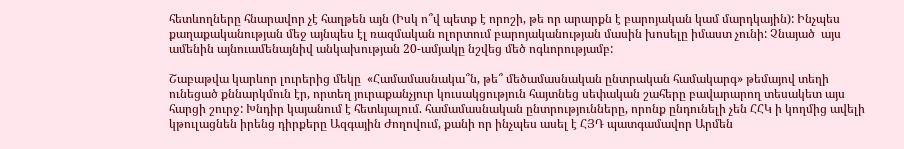հետևողները հնարավոր չէ հաղթեն այն (Իսկ ո՞վ պետք է որոշի, թե որ արարքն է բարոյական կամ մարդկային): Ինչպես քաղաքականության մեջ այնպես էլ ռազմական ոլորտում բարոյականության մասին խոսելը իմաստ չունի: Չնայած  այս ամենին այնուամենայնիվ անկախության 20-ամյակը նշվեց մեծ ոգևորությամբ:

Շաբաթվա կարևոր լուրերից մեկը  «Համամասնակա՞ն, թե՞ մեծամասնական ընտրական համակարգ» թեմայով տեղի ունեցած քննարկմուն էր, որտեղ յուրաքանչյուր կուսակցություն հայտնեց սեփական շահերը բավարարող տեսակետ այս հարցի շուրջ: Խնդիր կայանում է հետևյալում. համամասնական ընտրությունները, որոնք ընդունելի չեն ՀՀԿ ի կողմից ավելի կթուլացնեն իրենց դիրքերը Ազգային Ժողովում, քանի որ ինչպես ասել է ՀՅԴ պատգամավոր Արմեն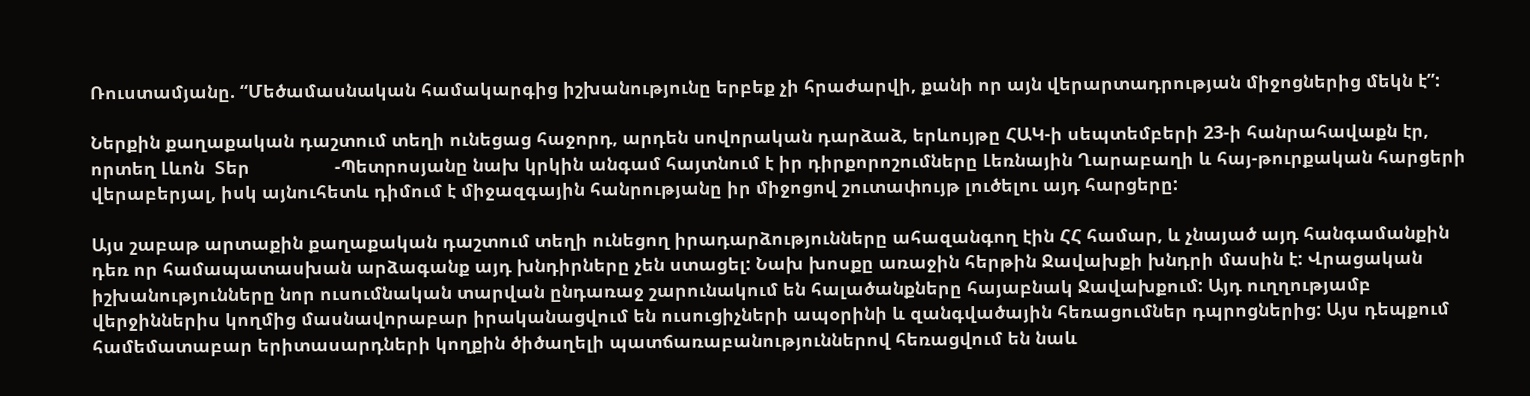Ռուստամյանը. “Մեծամասնական համակարգից իշխանությունը երբեք չի հրաժարվի, քանի որ այն վերարտադրության միջոցներից մեկն է”:

Ներքին քաղաքական դաշտում տեղի ունեցաց հաջորդ, արդեն սովորական դարձաձ, երևույթը ՀԱԿ-ի սեպտեմբերի 23-ի հանրահավաքն էր, որտեղ Լևոն  Տեր                 -Պետրոսյանը նախ կրկին անգամ հայտնում է իր դիրքորոշումները Լեռնային Ղարաբաղի և հայ-թուրքական հարցերի վերաբերյալ, իսկ այնուհետև դիմում է միջազգային հանրությանը իր միջոցով շուտափույթ լուծելու այդ հարցերը:

Այս շաբաթ արտաքին քաղաքական դաշտում տեղի ունեցող իրադարձությունները ահազանգող էին ՀՀ համար, և չնայած այդ հանգամանքին դեռ որ համապատասխան արձագանք այդ խնդիրները չեն ստացել: Նախ խոսքը առաջին հերթին Ջավախքի խնդրի մասին է: Վրացական իշխանությունները նոր ուսումնական տարվան ընդառաջ շարունակում են հալածանքները հայաբնակ Ջավախքում: Այդ ուղղությամբ վերջիններիս կողմից մասնավորաբար իրականացվում են ուսուցիչների ապօրինի և զանգվածային հեռացումներ դպրոցներից: Այս դեպքում համեմատաբար երիտասարդների կողքին ծիծաղելի պատճառաբանություններով հեռացվում են նաև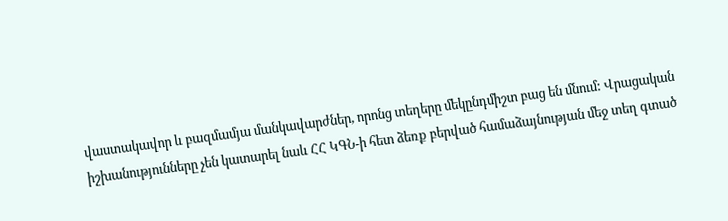վաստակավոր և բազմամյա մանկավարժներ, որոնց տեղերը մեկընդմիշտ բաց են մնում: Վրացական իշխանությունները չեն կատարել նաև ՀՀ ԿԳՆ-ի հետ ձեռք բերված համաձայնության մեջ տեղ գտած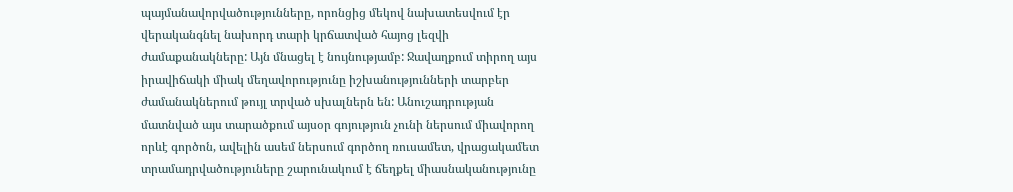պայմանավորվածությունները, որոնցից մեկով նախատեսվում էր վերականգնել նախորդ տարի կրճատված հայոց լեզվի ժամաքանակները: Այն մնացել է նույնությամբ: Ջավաղքում տիրող այս իրավիճակի միակ մեղավորությունը իշխանությունների տարբեր ժամանակներում թույլ տրված սխալներն են: Անուշադրության մատնված այս տարածքում այսօր գոյություն չունի ներսում միավորող որևէ գործոն, ավելին ասեմ ներսում գործող ռուսամետ, վրացակամետ տրամադրվածություները շարունակում է ճեղքել միասնականությունը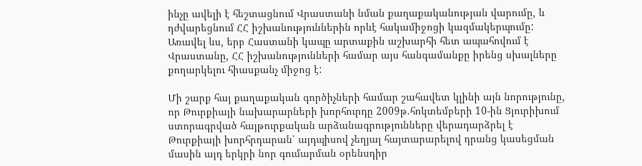ինչը ավելի է հեշտացնում Վրաստանի նման քաղաքականության վարումը, և դժվարեցնում ՀՀ իշխանություններին որևէ հակամիջոցի կազմակերպումը: Առավել ևս, երբ Հաստանի կապը արտաքին աշխարհի հետ ապահովում է Վրաստանը, ՀՀ իշխանությունների համար այս հանգամանքը իրենց սխալները քողարկելու հիասքանչ միջոց է:

Մի շարք հայ քաղաքական գործիչների համար շահավետ կլինի այն նորությունը, որ Թուրքիայի նախարարների խորհուրդը 2009թ.հոկտեմբերի 10-ին Ցյուրիխում ստորագրված հայթուրքական արձանագրությունները վերադարձրել է Թուրքիայի խորհրդարան՝ այդպիսով չեղյալ հայտարարելով դրանց կասեցման մասին այդ երկրի նոր գումարման օրենսդիր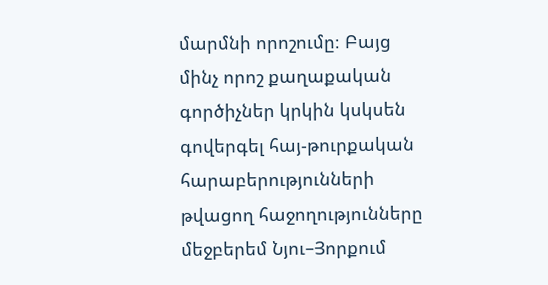մարմնի որոշումը։ Բայց մինչ որոշ քաղաքական գործիչներ կրկին կսկսեն գովերգել հայ-թուրքական հարաբերությունների թվացող հաջողությունները մեջբերեմ Նյու–Յորքում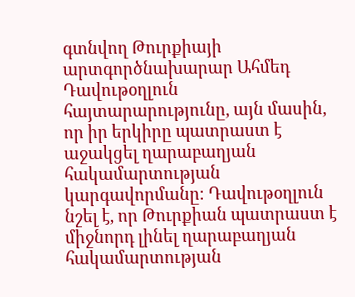գտնվող Թուրքիայի արտգործնախարար Ահմեդ Դավութօղլուն հայտարարությունը, այն մասին, որ իր երկիրը պատրաստ է աջակցել ղարաբաղյան հակամարտության կարգավորմանը։ Դավութօղլուն նշել է, որ Թուրքիան պատրաստ է միջնորդ լինել ղարաբաղյան հակամարտության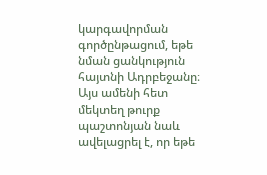կարգավորման գործընթացում, եթե նման ցանկություն հայտնի Ադրբեջանը։ Այս ամենի հետ մեկտեղ թուրք պաշտոնյան նաև ավելացրել է, որ եթե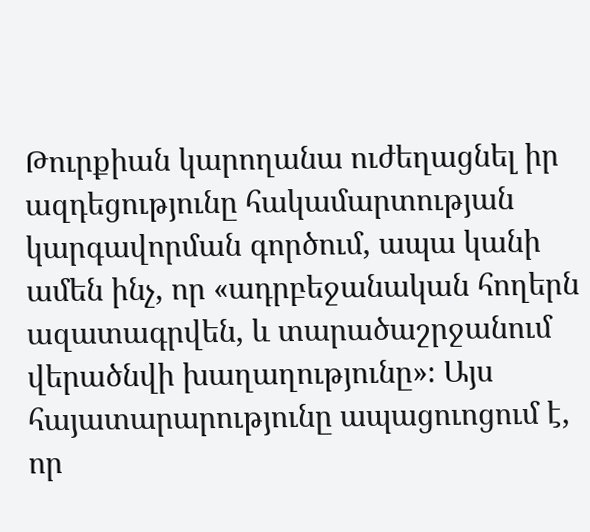Թուրքիան կարողանա ուժեղացնել իր ազդեցությունը հակամարտության կարգավորման գործում, ապա կանի ամեն ինչ, որ «ադրբեջանական հողերն ազատագրվեն, և տարածաշրջանում վերածնվի խաղաղությունը»։ Այս հայատարարությունը ապացուոցում է, որ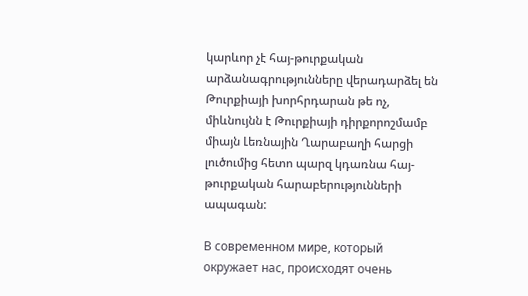կարևոր չէ հայ-թուրքական արձանագրությունները վերադարձել են Թուրքիայի խորհրդարան թե ոչ, միևնույնն է Թուրքիայի դիրքորոշմամբ միայն Լեռնային Ղարաբաղի հարցի լուծումից հետո պարզ կդառնա հայ-թուրքական հարաբերությունների ապագան:

В современном мире, который  окружает нас, происходят очень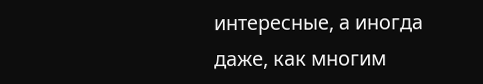интересные, а иногда даже, как многим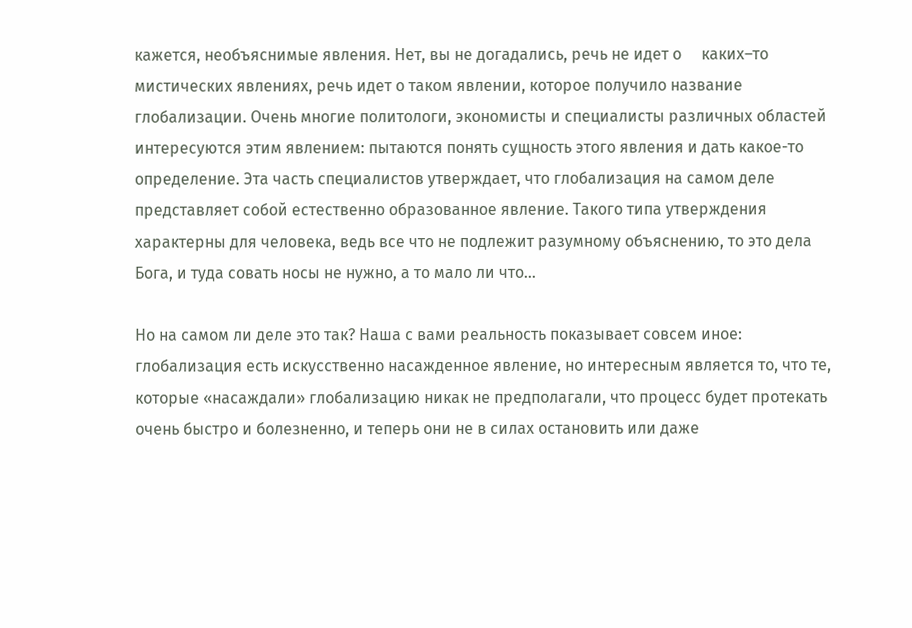кажется, необъяснимые явления. Нет, вы не догадались, речь не идет о     каких–то мистических явлениях, речь идет о таком явлении, которое получило название глобализации. Очень многие политологи, экономисты и специалисты различных областей интересуются этим явлением: пытаются понять сущность этого явления и дать какое-то определение. Эта часть специалистов утверждает, что глобализация на самом деле представляет собой естественно образованное явление. Такого типа утверждения характерны для человека, ведь все что не подлежит разумному объяснению, то это дела Бога, и туда совать носы не нужно, а то мало ли что…

Но на самом ли деле это так? Наша с вами реальность показывает совсем иное: глобализация есть искусственно насажденное явление, но интересным является то, что те, которые «насаждали» глобализацию никак не предполагали, что процесс будет протекать очень быстро и болезненно, и теперь они не в силах остановить или даже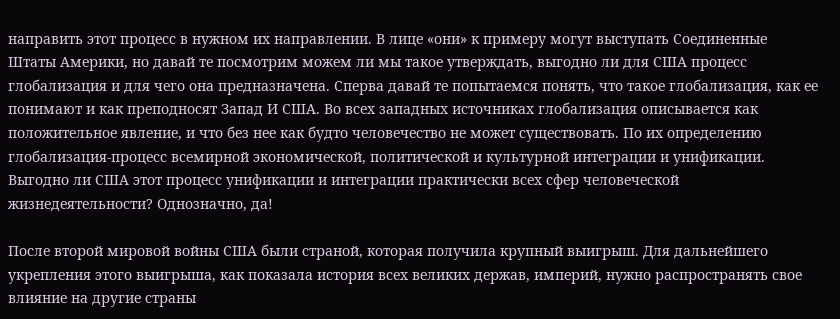направить этот процесс в нужном их направлении. В лице «они» к примеру могут выступать Соединенные Штаты Америки, но давай те посмотрим можем ли мы такое утверждать, выгодно ли для США процесс глобализация и для чего она предназначена. Сперва давай те попытаемся понять, что такое глобализация, как ее понимают и как преподносят Запад И США. Во всех западных источниках глобализация описывается как положительное явление, и что без нее как будто человечество не может существовать. По их определению глобализация-процесс всемирной экономической, политической и культурной интеграции и унификации. Выгодно ли США этот процесс унификации и интеграции практически всех сфер человеческой жизнедеятельности? Однозначно, да!

После второй мировой войны США были страной, которая получила крупный выигрыш. Для дальнейшего укрепления этого выигрыша, как показала история всех великих держав, империй, нужно распространять свое влияние на другие страны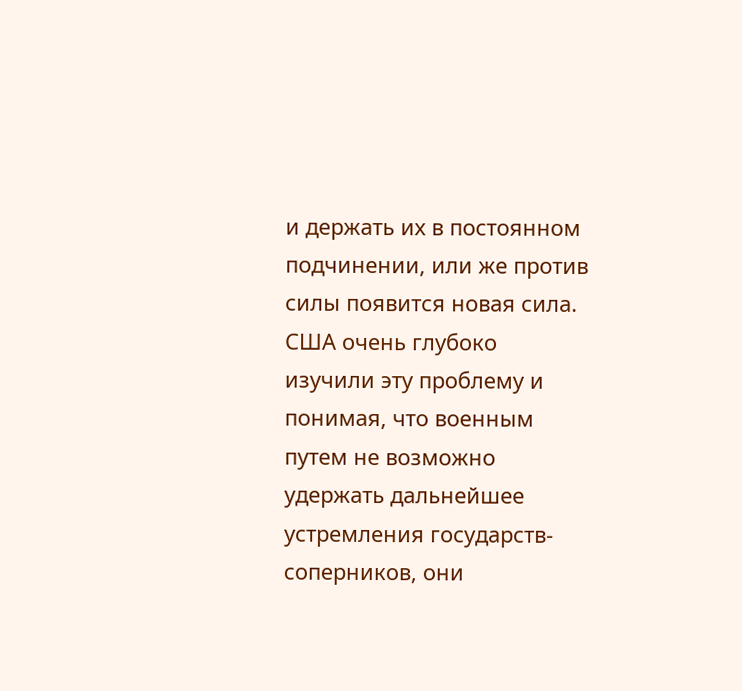и держать их в постоянном подчинении, или же против силы появится новая сила. США очень глубоко изучили эту проблему и понимая, что военным путем не возможно удержать дальнейшее устремления государств-соперников, они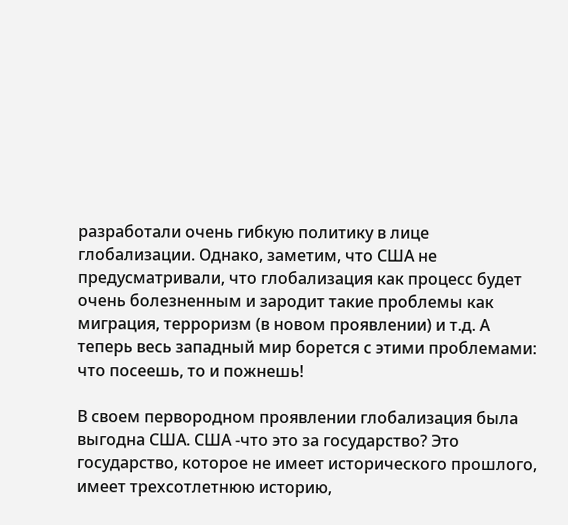разработали очень гибкую политику в лице глобализации. Однако, заметим, что США не предусматривали, что глобализация как процесс будет очень болезненным и зародит такие проблемы как миграция, терроризм (в новом проявлении) и т.д. А теперь весь западный мир борется с этими проблемами: что посеешь, то и пожнешь!

В своем первородном проявлении глобализация была выгодна США. США -что это за государство? Это государство, которое не имеет исторического прошлого, имеет трехсотлетнюю историю,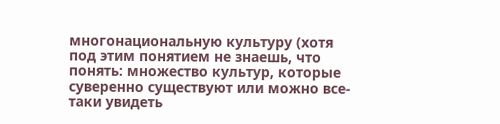многонациональную культуру (хотя под этим понятием не знаешь, что понять: множество культур, которые суверенно существуют или можно все-таки увидеть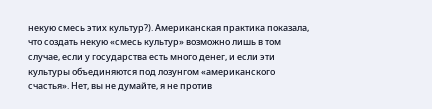некую смесь этих культур?). Американская практика показала, что создать некую «смесь культур» возможно лишь в том случае, если у государства есть много денег, и если эти культуры объединяются под лозунгом «американского счастья». Нет, вы не думайте, я не против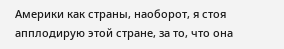Америки как страны, наоборот, я стоя апплодирую этой стране, за то, что она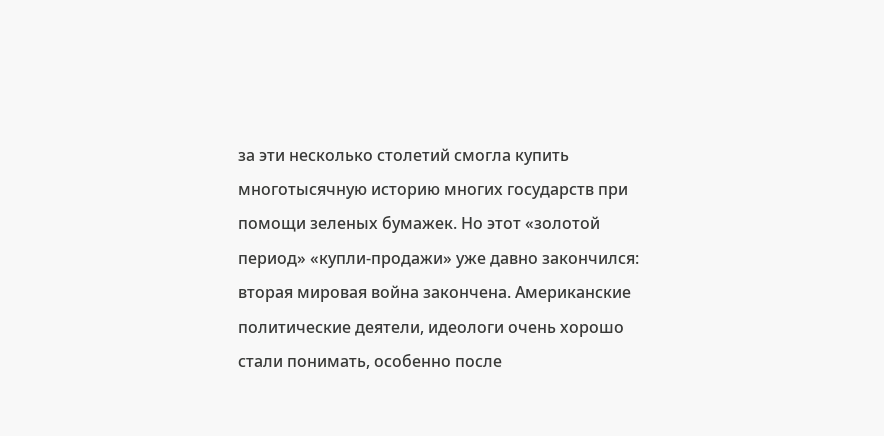за эти несколько столетий смогла купить многотысячную историю многих государств при помощи зеленых бумажек. Но этот «золотой период» «купли-продажи» уже давно закончился: вторая мировая война закончена. Американские политические деятели, идеологи очень хорошо стали понимать, особенно после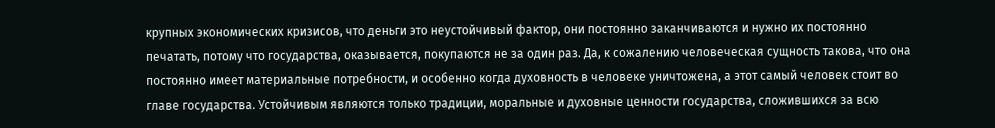крупных экономических кризисов, что деньги это неустойчивый фактор, они постоянно заканчиваются и нужно их постоянно печатать, потому что государства, оказывается, покупаются не за один раз. Да, к сожалению человеческая сущность такова, что она постоянно имеет материальные потребности, и особенно когда духовность в человеке уничтожена, а этот самый человек стоит во главе государства. Устойчивым являются только традиции, моральные и духовные ценности государства, сложившихся за всю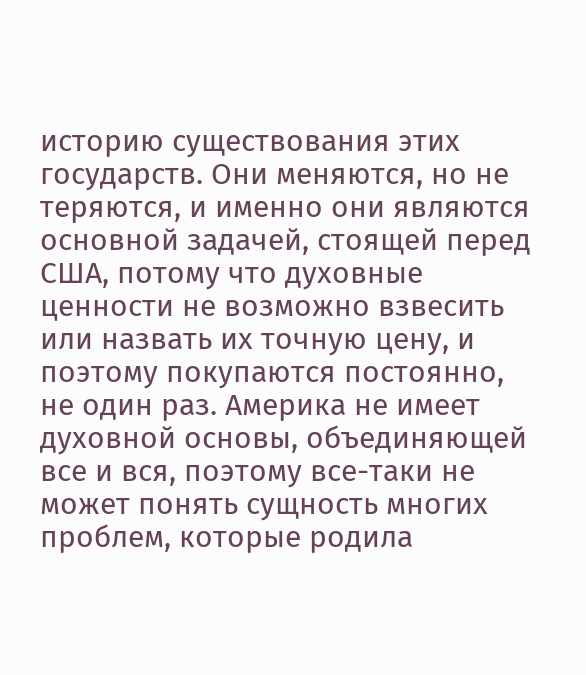историю существования этих государств. Они меняются, но не теряются, и именно они являются основной задачей, стоящей перед США, потому что духовные ценности не возможно взвесить или назвать их точную цену, и поэтому покупаются постоянно, не один раз. Америка не имеет духовной основы, объединяющей все и вся, поэтому все-таки не может понять сущность многих проблем, которые родила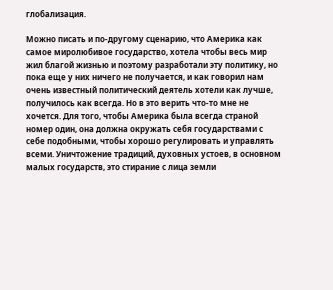глобализация.

Можно писать и по-другому сценарию, что Америка как самое миролюбивое государство, хотела чтобы весь мир жил благой жизнью и поэтому разработали эту политику, но пока еще у них ничего не получается, и как говорил нам очень известный политический деятель хотели как лучше, получилось как всегда. Но в это верить что-то мне не хочется. Для того, чтобы Америка была всегда страной номер один, она должна окружать себя государствами с себе подобными, чтобы хорошо регулировать и управлять всеми. Уничтожение традиций, духовных устоев, в основном малых государств, это стирание с лица земли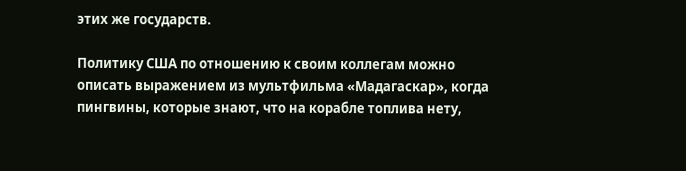этих же государств.

Политику США по отношению к своим коллегам можно описать выражением из мультфильма «Мадагаскар», когда пингвины, которые знают, что на корабле топлива нету,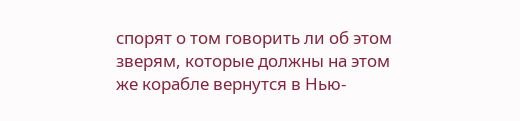спорят о том говорить ли об этом зверям, которые должны на этом же корабле вернутся в Нью-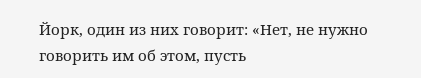Йорк, один из них говорит: «Нет, не нужно говорить им об этом, пусть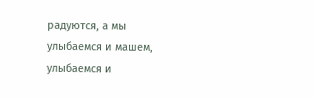радуются, а мы улыбаемся и машем, улыбаемся и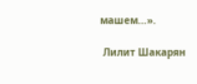машем…».

 Лилит Шакарян